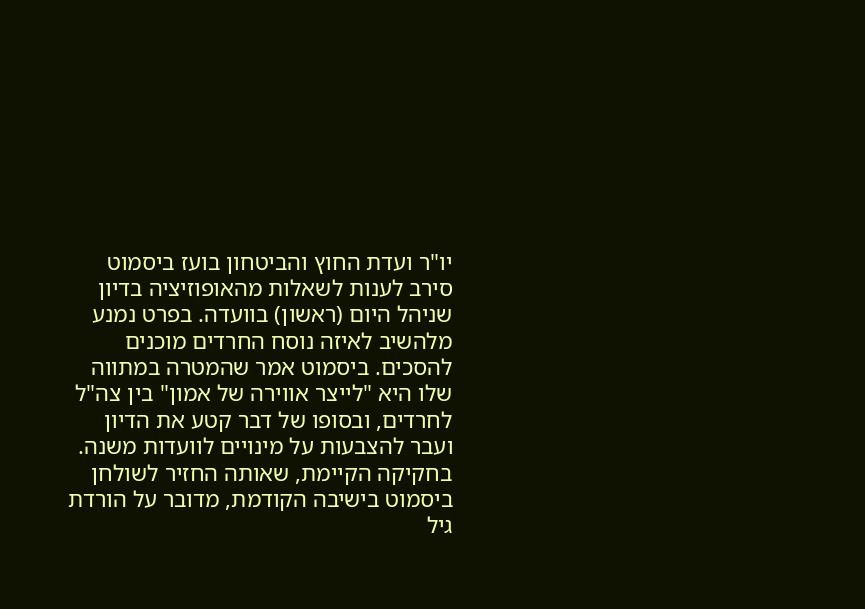יו"ר ועדת החוץ והביטחון בועז ביסמוט סירב לענות לשאלות מהאופוזיציה בדיון שניהל היום (ראשון) בוועדה. בפרט נמנע מלהשיב לאיזה נוסח החרדים מוכנים להסכים. ביסמוט אמר שהמטרה במתווה שלו היא "לייצר אווירה של אמון" בין צה"ל לחרדים, ובסופו של דבר קטע את הדיון ועבר להצבעות על מינויים לוועדות משנה.
בחקיקה הקיימת, שאותה החזיר לשולחן ביסמוט בישיבה הקודמת, מדובר על הורדת גיל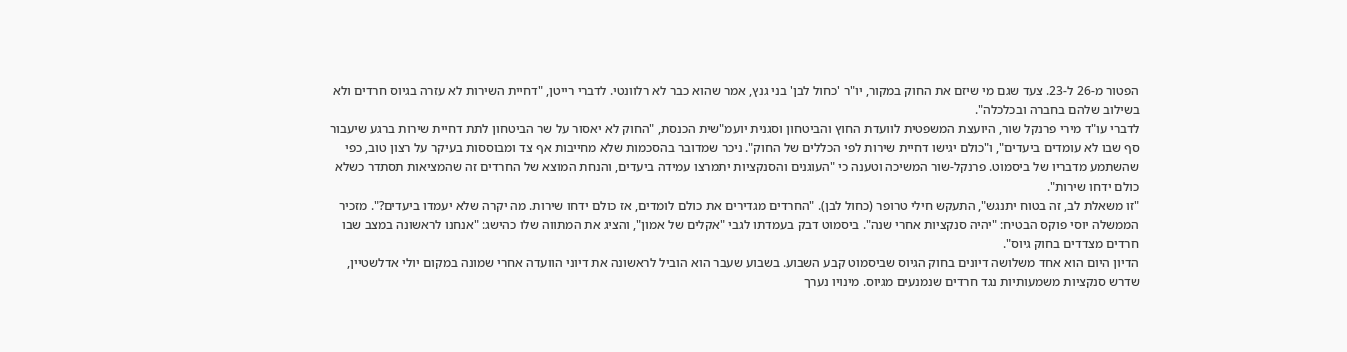הפטור מ-26 ל-23. צעד שגם מי שיזם את החוק במקור, יו"ר 'כחול לבן' בני גנץ, אמר שהוא כבר לא רלוונטי. לדברי רייטן, "דחיית השירות לא עזרה בגיוס חרדים ולא בשילוב שלהם בחברה ובכלכלה".
לדברי עו"ד מירי פרנקל שור, היועצת המשפטית לוועדת החוץ והביטחון וסגנית יועמ"שית הכנסת, "החוק לא יאסור על שר הביטחון לתת דחיית שירות ברגע שיעבור סף שבו לא עומדים ביעדים", ו"כולם יגישו דחיית שירות לפי הכללים של החוק". ניכר שמדובר בהסכמות שלא מחייבות אף צד ומבוססות בעיקר על רצון טוב, כפי שהשתמע מדבריו של ביסמוט. פרנקל-שור המשיכה וטענה כי "העוגנים והסנקציות יתמרצו עמידה ביעדים, והנחת המוצא של החרדים זה שהמציאות תסתדר כשלא כולם ידחו שירות".
"זו משאלת לב, זה בטוח יתנגש", התעקש חילי טרופר (כחול לבן). "החרדים מגדירים את כולם לומדים, אז כולם ידחו שירות. מה יקרה שלא יעמדו ביעדים?". מזכיר הממשלה יוסי פוקס הבטיח: "יהיה סנקציות אחרי שנה". ביסמוט דבק בעמדתו לגבי "אקלים של אמון", והציג את המתווה שלו כהישג: "אנחנו לראשונה במצב שבו חרדים מצדדים בחוק גיוס".
הדיון היום הוא אחד משלושה דיונים בחוק הגיוס שביסמוט קבע השבוע. בשבוע שעבר הוא הוביל לראשונה את דיוני הוועדה אחרי שמונה במקום יולי אדלשטיין, שדרש סנקציות משמעותיות נגד חרדים שנמנעים מגיוס. מינויו נערך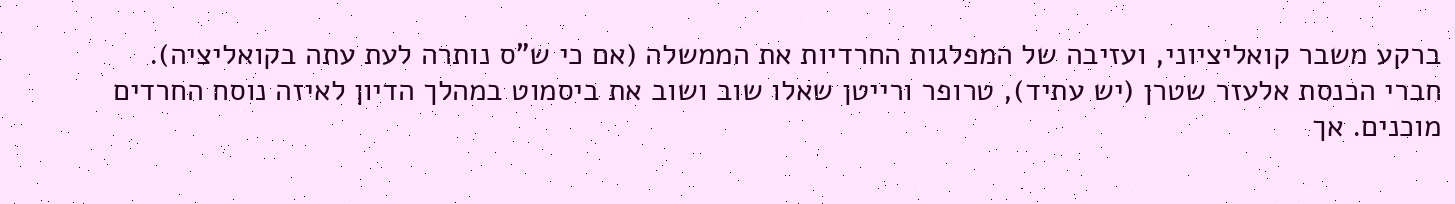ברקע משבר קואליציוני, ועזיבה של המפלגות החרדיות את הממשלה (אם כי ש"ס נותרה לעת עתה בקואליציה).
חברי הכנסת אלעזר שטרן (יש עתיד), טרופר ורייטן שאלו שוב ושוב את ביסמוט במהלך הדיון לאיזה נוסח החרדים מוכנים. אך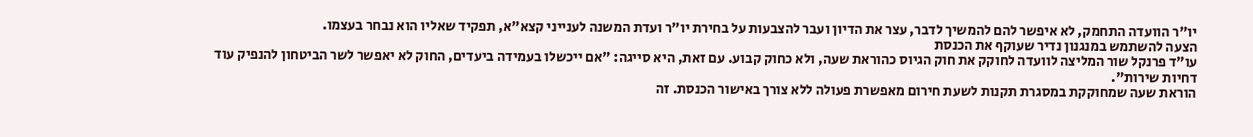יו"ר הוועדה התחמק, לא איפשר להם להמשיך לדבר, עצר את הדיון ועבר להצבעות על בחירת יו"ר ועדת המשנה לענייני קצא"א, תפקיד שאליו הוא נבחר בעצמו.
הצעה להשתמש במנגנון נדיר שעוקף את הכנסת
עו"ד פרנקל שור המליצה לוועדה לחוקק את חוק הגיוס כהוראת שעה, ולא כחוק קבוע. עם זאת, היא סייגה: "אם ייכשלו בעמידה ביעדים, החוק לא יאפשר לשר הביטחון להנפיק עוד דחיות שירות".
הוראת שעה שמחוקקת במסגרת תקנות לשעת חירום מאפשרת פעולה ללא צורך באישור הכנסת. זה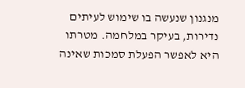מנגנון שנעשה בו שימוש לעיתים נדירות, בעיקר במלחמה. מטרתו היא לאפשר הפעלת סמכות שאינה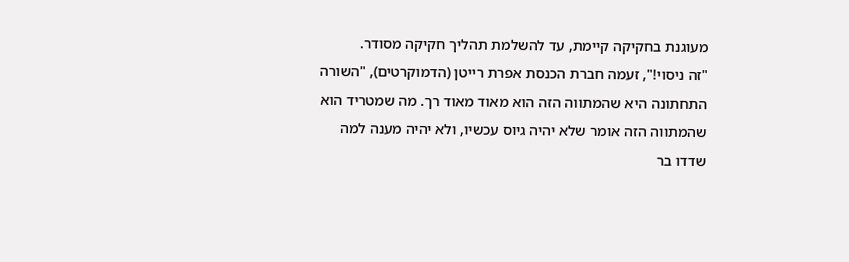מעוגנת בחקיקה קיימת, עד להשלמת תהליך חקיקה מסודר.
"זה ניסוי!", זעמה חברת הכנסת אפרת רייטן (הדמוקרטים), "השורה התחתונה היא שהמתווה הזה הוא מאוד מאוד רך. מה שמטריד הוא שהמתווה הזה אומר שלא יהיה גיוס עכשיו, ולא יהיה מענה למה שדדו בר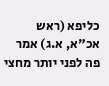כליפא (ראש אכ"א, א.ג) אמר פה לפני יותר מחצי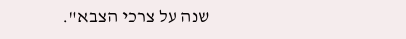שנה על צרכי הצבא".